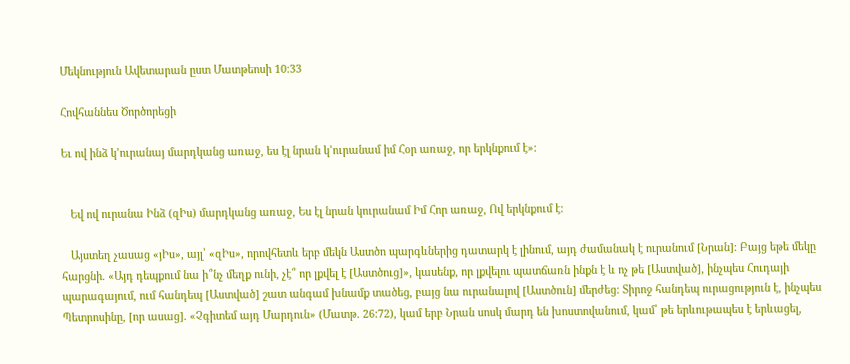Մեկնություն Ավետարան ըստ Մատթեոսի 10:33

Հովհաննես Ծործորեցի

Եւ ով ինձ կ՚ուրանայ մարդկանց առաջ, ես էլ նրան կ՚ուրանամ իմ Հօր առաջ, որ երկնքում է»:


   Եվ ով ուրանա Ինձ (զԻս) մարդկանց առաջ, Ես էլ նրան կուրանամ Իմ Հոր առաջ, Ով երկնքում է:

   Այստեղ չասաց «յԻս», այլ՝ «զԻս», որովհետև երբ մեկն Աստծո պարգևներից դատարկ է լինում, այդ ժամանակ է ուրանում [Նրան]: Բայց եթե մեկը հարցնի. «Այդ դեպքում նա ի՞նչ մեղք ունի, չէ՞ որ լքվել է [Աստծուց]», կասենք, որ լքվելու պատճառն ինքն է և ոչ թե [Աստված], ինչպես Հուդայի պարագայում, ում հանդեպ [Աստված] շատ անգամ խնամք տածեց, բայց նա ուրանալով [Աստծուն] մերժեց: Տիրոջ հանդեպ ուրացություն է, ինչպես Պետրոսինը, [որ ասաց]. «Չգիտեմ այդ Մարդուն» (Մատթ. 26:72), կամ երբ Նրան սոսկ մարդ են խոստովանում, կամ՝ թե երևութապես է երևացել,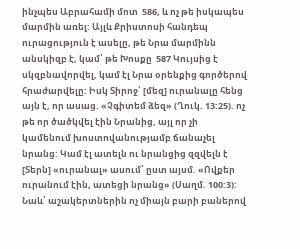ինչպես Աբրահամի մոտ  586, և ոչ թե իսկապես մարմին առել: Այլև Քրիստոսի հանդեպ ուրացություն է ասելը, թե Նրա մարմինն անսկիզբ է, կամ՝ թե Խոսքը  587 Կույսից է սկզբնավորվել, կամ էլ Նրա օրենքից գործերով հրաժարվելը: Իսկ Տիրոջ՝ [մեզ] ուրանալը հենց այն է, որ ասաց. «Չգիտեմ ձեզ» (Ղուկ. 13:25). ոչ թե որ ծածկվել էին Նրանից, այլ որ չի կամենում խոստովանությամբ ճանաչել նրանց: Կամ էլ ատելն ու նրանցից զզվելն է [Տերն] «ուրանալ» ասում՝ ըստ այսմ. «Ովքեր ուրանում էին, ատեցի նրանց» (Սաղմ. 100:3): Նաև՝ աշակերտներին ոչ միայն բարի բաներով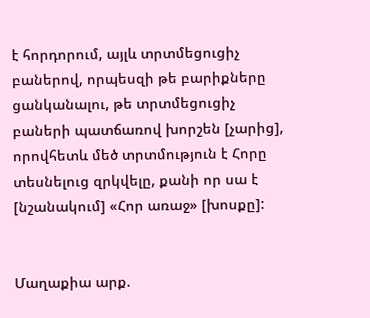է հորդորում, այլև տրտմեցուցիչ բաներով, որպեսզի թե բարիքները ցանկանալու, թե տրտմեցուցիչ բաների պատճառով խորշեն [չարից], որովհետև մեծ տրտմություն է Հորը տեսնելուց զրկվելը, քանի որ սա է [նշանակում] «Հոր առաջ» [խոսքը]:


Մաղաքիա արք.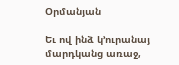Օրմանյան

Եւ ով ինձ կ՚ուրանայ մարդկանց առաջ,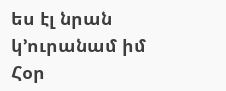ես էլ նրան կ՚ուրանամ իմ Հօր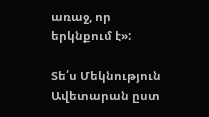առաջ, որ երկնքում է»:

Տե՛ս Մեկնություն Ավետարան ըստ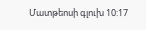Մատթեոսի գլուխ 10:17